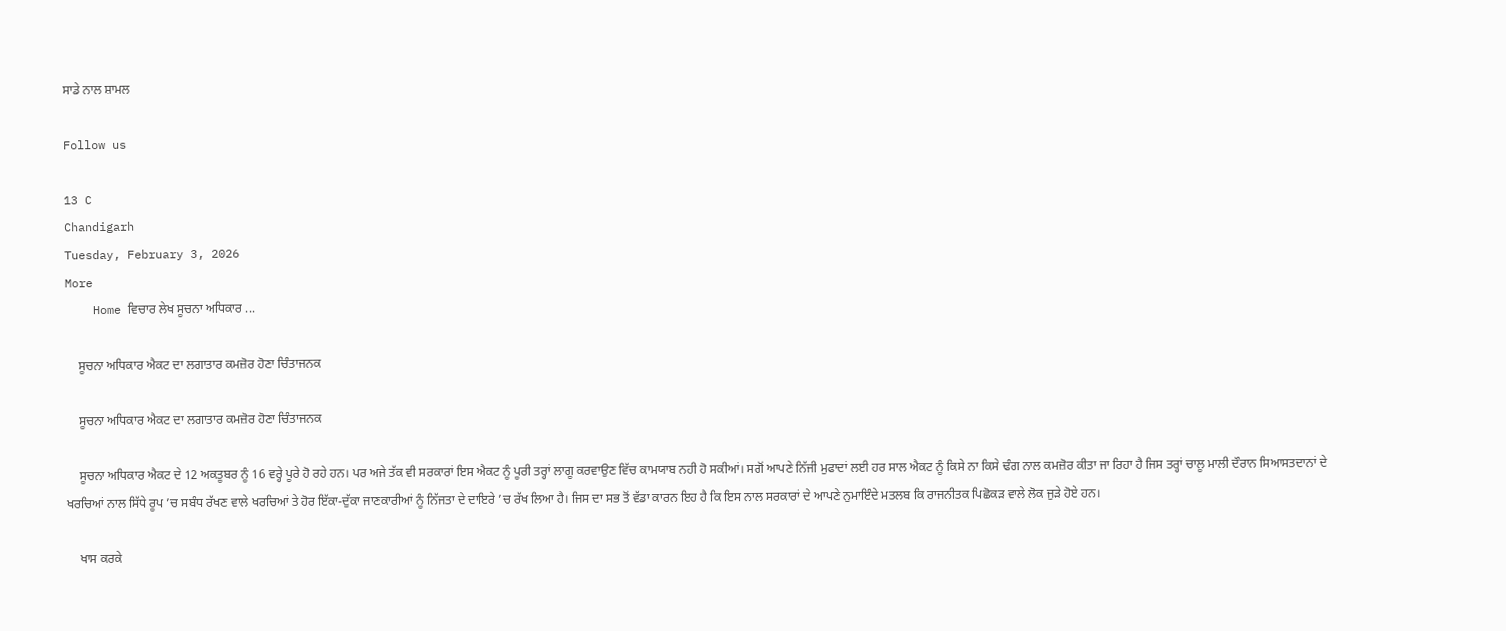ਸਾਡੇ ਨਾਲ ਸ਼ਾਮਲ

Follow us

13 C
Chandigarh
Tuesday, February 3, 2026
More
    Home ਵਿਚਾਰ ਲੇਖ ਸੂਚਨਾ ਅਧਿਕਾਰ ...

    ਸੂਚਨਾ ਅਧਿਕਾਰ ਐਕਟ ਦਾ ਲਗਾਤਾਰ ਕਮਜ਼ੋਰ ਹੋਣਾ ਚਿੰਤਾਜਨਕ

    ਸੂਚਨਾ ਅਧਿਕਾਰ ਐਕਟ ਦਾ ਲਗਾਤਾਰ ਕਮਜ਼ੋਰ ਹੋਣਾ ਚਿੰਤਾਜਨਕ

    ਸੂਚਨਾ ਅਧਿਕਾਰ ਐਕਟ ਦੇ 12 ਅਕਤੂਬਰ ਨੂੰ 16 ਵਰ੍ਹੇ ਪੂਰੇ ਹੋ ਰਹੇ ਹਨ। ਪਰ ਅਜੇ ਤੱਕ ਵੀ ਸਰਕਾਰਾਂ ਇਸ ਐਕਟ ਨੂੰ ਪੂਰੀ ਤਰ੍ਹਾਂ ਲਾਗੂ ਕਰਵਾਉਣ ਵਿੱਚ ਕਾਮਯਾਬ ਨਹੀ ਹੋ ਸਕੀਆਂ। ਸਗੋਂ ਆਪਣੇ ਨਿੱਜੀ ਮੁਫਾਦਾਂ ਲਈ ਹਰ ਸਾਲ ਐਕਟ ਨੂੰ ਕਿਸੇ ਨਾ ਕਿਸੇ ਢੰਗ ਨਾਲ ਕਮਜ਼ੋਰ ਕੀਤਾ ਜਾ ਰਿਹਾ ਹੈ ਜਿਸ ਤਰ੍ਹਾਂ ਚਾਲੂ ਮਾਲੀ ਦੌਰਾਨ ਸਿਆਸਤਦਾਨਾਂ ਦੇ ਖਰਚਿਆਂ ਨਾਲ ਸਿੱਧੇ ਰੂਪ ’ਚ ਸਬੰਧ ਰੱਖਣ ਵਾਲੇ ਖਰਚਿਆਂ ਤੇ ਹੋਰ ਇੱਕਾ-ਦੁੱਕਾ ਜਾਣਕਾਰੀਆਂ ਨੂੰ ਨਿੱਜਤਾ ਦੇ ਦਾਇਰੇ ’ਚ ਰੱਖ ਲਿਆ ਹੈ। ਜਿਸ ਦਾ ਸਭ ਤੋਂ ਵੱਡਾ ਕਾਰਨ ਇਹ ਹੈ ਕਿ ਇਸ ਨਾਲ ਸਰਕਾਰਾਂ ਦੇ ਆਪਣੇ ਨੁਮਾਇੰਦੇ ਮਤਲਬ ਕਿ ਰਾਜਨੀਤਕ ਪਿਛੋਕੜ ਵਾਲੇ ਲੋਕ ਜੁੜੇ ਹੋਏ ਹਨ।

    ਖਾਸ ਕਰਕੇ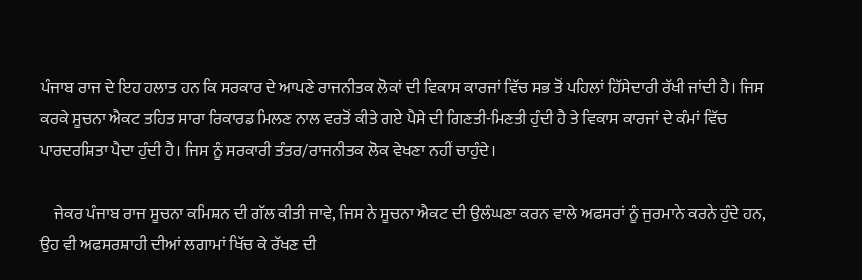ਪੰਜਾਬ ਰਾਜ ਦੇ ਇਹ ਹਲਾਤ ਹਨ ਕਿ ਸਰਕਾਰ ਦੇ ਆਪਣੇ ਰਾਜਨੀਤਕ ਲੋਕਾਂ ਦੀ ਵਿਕਾਸ ਕਾਰਜਾਂ ਵਿੱਚ ਸਭ ਤੋਂ ਪਹਿਲਾਂ ਹਿੱਸੇਦਾਰੀ ਰੱਖੀ ਜਾਂਦੀ ਹੈ। ਜਿਸ ਕਰਕੇ ਸੂਚਨਾ ਐਕਟ ਤਹਿਤ ਸਾਰਾ ਰਿਕਾਰਡ ਮਿਲਣ ਨਾਲ ਵਰਤੋਂ ਕੀਤੇ ਗਏ ਪੈਸੇ ਦੀ ਗਿਣਤੀ-ਮਿਣਤੀ ਹੁੰਦੀ ਹੈ ਤੇ ਵਿਕਾਸ ਕਾਰਜਾਂ ਦੇ ਕੰਮਾਂ ਵਿੱਚ ਪਾਰਦਰਸ਼ਿਤਾ ਪੈਦਾ ਹੁੰਦੀ ਹੈ। ਜਿਸ ਨੂੰ ਸਰਕਾਰੀ ਤੰਤਰ/ਰਾਜਨੀਤਕ ਲੋਕ ਵੇਖਣਾ ਨਹੀਂ ਚਾਹੁੰਦੇ।

    ਜੇਕਰ ਪੰਜਾਬ ਰਾਜ ਸੂਚਨਾ ਕਮਿਸ਼ਨ ਦੀ ਗੱਲ ਕੀਤੀ ਜਾਵੇ, ਜਿਸ ਨੇ ਸੂਚਨਾ ਐਕਟ ਦੀ ਉਲੰਘਣਾ ਕਰਨ ਵਾਲੇ ਅਫਸਰਾਂ ਨੂੰ ਜੁਰਮਾਨੇ ਕਰਨੇ ਹੁੰਦੇ ਹਨ, ਉਹ ਵੀ ਅਫਸਰਸ਼ਾਹੀ ਦੀਆਂ ਲਗਾਮਾਂ ਖਿੱਚ ਕੇ ਰੱਖਣ ਦੀ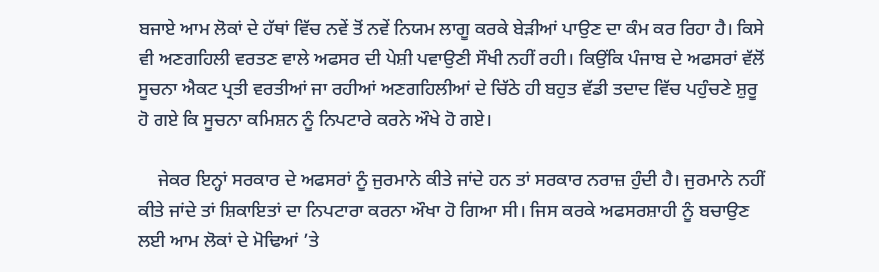ਬਜਾਏ ਆਮ ਲੋਕਾਂ ਦੇ ਹੱਥਾਂ ਵਿੱਚ ਨਵੇਂ ਤੋਂ ਨਵੇਂ ਨਿਯਮ ਲਾਗੂ ਕਰਕੇ ਬੇੜੀਆਂ ਪਾਉਣ ਦਾ ਕੰਮ ਕਰ ਰਿਹਾ ਹੈ। ਕਿਸੇ ਵੀ ਅਣਗਹਿਲੀ ਵਰਤਣ ਵਾਲੇ ਅਫਸਰ ਦੀ ਪੇਸ਼ੀ ਪਵਾਉਣੀ ਸੌਖੀ ਨਹੀਂ ਰਹੀ। ਕਿਉਂਕਿ ਪੰਜਾਬ ਦੇ ਅਫਸਰਾਂ ਵੱਲੋਂ ਸੂਚਨਾ ਐਕਟ ਪ੍ਰਤੀ ਵਰਤੀਆਂ ਜਾ ਰਹੀਆਂ ਅਣਗਹਿਲੀਆਂ ਦੇ ਚਿੱਠੇ ਹੀ ਬਹੁਤ ਵੱਡੀ ਤਦਾਦ ਵਿੱਚ ਪਹੁੰਚਣੇ ਸ਼ੁਰੂ ਹੋ ਗਏ ਕਿ ਸੂਚਨਾ ਕਮਿਸ਼ਨ ਨੂੰ ਨਿਪਟਾਰੇ ਕਰਨੇ ਔਖੇ ਹੋ ਗਏ।

    ਜੇਕਰ ਇਨ੍ਹਾਂ ਸਰਕਾਰ ਦੇ ਅਫਸਰਾਂ ਨੂੰ ਜੁਰਮਾਨੇ ਕੀਤੇ ਜਾਂਦੇ ਹਨ ਤਾਂ ਸਰਕਾਰ ਨਰਾਜ਼ ਹੁੰਦੀ ਹੈ। ਜੁਰਮਾਨੇ ਨਹੀਂ ਕੀਤੇ ਜਾਂਦੇ ਤਾਂ ਸ਼ਿਕਾਇਤਾਂ ਦਾ ਨਿਪਟਾਰਾ ਕਰਨਾ ਔਖਾ ਹੋ ਗਿਆ ਸੀ। ਜਿਸ ਕਰਕੇ ਅਫਸਰਸ਼ਾਹੀ ਨੂੰ ਬਚਾਉਣ ਲਈ ਆਮ ਲੋਕਾਂ ਦੇ ਮੋਢਿਆਂ ’ਤੇ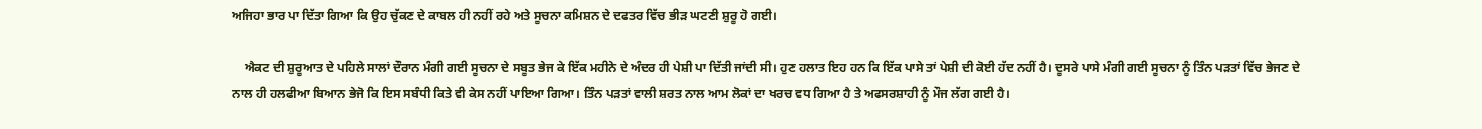ਅਜਿਹਾ ਭਾਰ ਪਾ ਦਿੱਤਾ ਗਿਆ ਕਿ ਉਹ ਚੁੱਕਣ ਦੇ ਕਾਬਲ ਹੀ ਨਹੀਂ ਰਹੇ ਅਤੇ ਸੂਚਨਾ ਕਮਿਸ਼ਨ ਦੇ ਦਫਤਰ ਵਿੱਚ ਭੀੜ ਘਟਣੀ ਸ਼ੁਰੂ ਹੋ ਗਈ।

    ਐਕਟ ਦੀ ਸ਼ੁਰੂਆਤ ਦੇ ਪਹਿਲੇ ਸਾਲਾਂ ਦੌਰਾਨ ਮੰਗੀ ਗਈ ਸੂਚਨਾ ਦੇ ਸਬੂਤ ਭੇਜ ਕੇ ਇੱਕ ਮਹੀਨੇ ਦੇ ਅੰਦਰ ਹੀ ਪੇਸ਼ੀ ਪਾ ਦਿੱਤੀ ਜਾਂਦੀ ਸੀ। ਹੁਣ ਹਲਾਤ ਇਹ ਹਨ ਕਿ ਇੱਕ ਪਾਸੇ ਤਾਂ ਪੇਸ਼ੀ ਦੀ ਕੋਈ ਹੱਦ ਨਹੀਂ ਹੈ। ਦੂਸਰੇ ਪਾਸੇ ਮੰਗੀ ਗਈ ਸੂਚਨਾ ਨੂੰ ਤਿੰਨ ਪੜਤਾਂ ਵਿੱਚ ਭੇਜਣ ਦੇ ਨਾਲ ਹੀ ਹਲਫੀਆ ਬਿਆਨ ਭੇਜੋ ਕਿ ਇਸ ਸਬੰਧੀ ਕਿਤੇ ਵੀ ਕੇਸ ਨਹੀਂ ਪਾਇਆ ਗਿਆ। ਤਿੰਨ ਪੜਤਾਂ ਵਾਲੀ ਸ਼ਰਤ ਨਾਲ ਆਮ ਲੋਕਾਂ ਦਾ ਖਰਚ ਵਧ ਗਿਆ ਹੈ ਤੇ ਅਫਸਰਸ਼ਾਹੀ ਨੂੰ ਮੌਜ ਲੱਗ ਗਈ ਹੈ।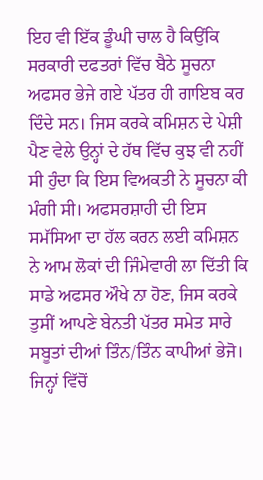ਇਹ ਵੀ ਇੱਕ ਡੂੰਘੀ ਚਾਲ ਹੈ ਕਿਉਂਕਿ ਸਰਕਾਰੀ ਦਫਤਰਾਂ ਵਿੱਚ ਬੈਠੇ ਸੂਚਨਾ ਅਫਸਰ ਭੇਜੇ ਗਏ ਪੱਤਰ ਹੀ ਗਾਇਬ ਕਰ ਦਿੰਦੇ ਸਨ। ਜਿਸ ਕਰਕੇ ਕਮਿਸ਼ਨ ਦੇ ਪੇਸ਼ੀ ਪੈਣ ਵੇਲੇ ਉਨ੍ਹਾਂ ਦੇ ਹੱਥ ਵਿੱਚ ਕੁਝ ਵੀ ਨਹੀਂ ਸੀ ਹੁੰਦਾ ਕਿ ਇਸ ਵਿਅਕਤੀ ਨੇ ਸੂਚਨਾ ਕੀ ਮੰਗੀ ਸੀ। ਅਫਸਰਸ਼ਾਹੀ ਦੀ ਇਸ ਸਮੱਸਿਆ ਦਾ ਹੱਲ ਕਰਨ ਲਈ ਕਮਿਸ਼ਨ ਨੇ ਆਮ ਲੋਕਾਂ ਦੀ ਜਿੰਮੇਵਾਰੀ ਲਾ ਦਿੱਤੀ ਕਿ ਸਾਡੇ ਅਫਸਰ ਔਖੇ ਨਾ ਹੋਣ, ਜਿਸ ਕਰਕੇ ਤੁਸੀਂ ਆਪਣੇ ਬੇਨਤੀ ਪੱਤਰ ਸਮੇਤ ਸਾਰੇ ਸਬੂਤਾਂ ਦੀਆਂ ਤਿੰਨ/ਤਿੰਨ ਕਾਪੀਆਂ ਭੇਜੋ। ਜਿਨ੍ਹਾਂ ਵਿੱਚੋਂ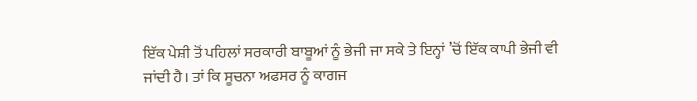ਇੱਕ ਪੇਸ਼ੀ ਤੋਂ ਪਹਿਲਾਂ ਸਰਕਾਰੀ ਬਾਬੂਆਂ ਨੂੰ ਭੇਜੀ ਜਾ ਸਕੇ ਤੇ ਇਨ੍ਹਾਂ ’ਚੋਂ ਇੱਕ ਕਾਪੀ ਭੇਜੀ ਵੀ ਜਾਂਦੀ ਹੈ। ਤਾਂ ਕਿ ਸੂਚਨਾ ਅਫਸਰ ਨੂੰ ਕਾਗਜ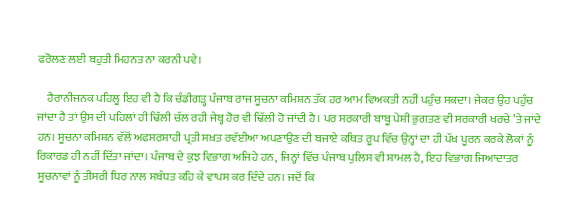ਫਰੋਲਣ ਲਈ ਬਹੁਤੀ ਮਿਹਨਤ ਨਾ ਕਰਨੀ ਪਵੇ।

    ਹੈਰਾਨੀਜਨਕ ਪਹਿਲੂ ਇਹ ਵੀ ਹੈ ਕਿ ਚੰਡੀਗੜ੍ਹ ਪੰਜਾਬ ਰਾਜ ਸੂਚਨਾ ਕਮਿਸ਼ਨ ਤੱਕ ਹਰ ਆਮ ਵਿਅਕਤੀ ਨਹੀਂ ਪਹੁੰਚ ਸਕਦਾ। ਜੇਕਰ ਉਹ ਪਹੁੰਚ ਜਾਂਦਾ ਹੈ ਤਾਂ ਉਸ ਦੀ ਪਹਿਲਾਂ ਹੀ ਢਿੱਲੀ ਚੱਲ ਰਹੀ ਜੇਬ੍ਹ ਹੋਰ ਵੀ ਢਿੱਲੀ ਹੋ ਜਾਂਦੀ ਹੈ। ਪਰ ਸਰਕਾਰੀ ਬਾਬੂ ਪੇਸ਼ੀ ਭੁਗਤਣ ਵੀ ਸਰਕਾਰੀ ਖਰਚੇ ’ਤੇ ਜਾਂਦੇ ਹਨ। ਸੂਚਨਾ ਕਮਿਸ਼ਨ ਵੱਲੋਂ ਅਫਸਰਸ਼ਾਹੀ ਪ੍ਰਤੀ ਸਖ਼ਤ ਰਵੱਈਆ ਅਪਣਾਉਣ ਦੀ ਬਜਾਏ ਕਥਿਤ ਰੂਪ ਵਿੱਚ ਉਨ੍ਹਾਂ ਦਾ ਹੀ ਪੱਖ ਪੂਰਨ ਕਰਕੇ ਲੋਕਾਂ ਨੂੰ ਰਿਕਾਰਡ ਹੀ ਨਹੀਂ ਦਿੱਤਾ ਜਾਂਦਾ। ਪੰਜਾਬ ਦੇ ਕੁਝ ਵਿਭਾਗ ਅਜਿਹੇ ਹਨ, ਜਿਨ੍ਹਾਂ ਵਿੱਚ ਪੰਜਾਬ ਪੁਲਿਸ ਵੀ ਸ਼ਾਮਲ ਹੈ, ਇਹ ਵਿਭਾਗ ਜਿਆਦਾਤਰ ਸੂਚਨਾਵਾਂ ਨੂੰ ਤੀਸਰੀ ਧਿਰ ਨਾਲ ਸਬੰਧਤ ਕਹਿ ਕੇ ਵਾਪਸ ਕਰ ਦਿੰਦੇ ਹਨ। ਜਦੋਂ ਕਿ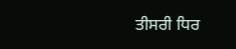ਤੀਸਰੀ ਧਿਰ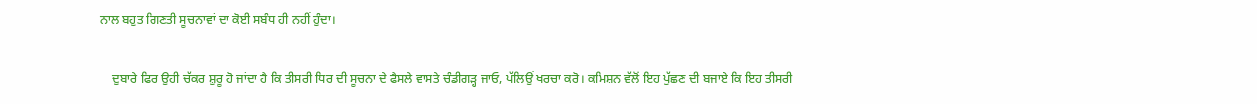ਨਾਲ ਬਹੁਤ ਗਿਣਤੀ ਸੂਚਨਾਵਾਂ ਦਾ ਕੋਈ ਸਬੰਧ ਹੀ ਨਹੀਂ ਹੁੰਦਾ।

    ਦੁਬਾਰੇ ਫਿਰ ਉਹੀ ਚੱਕਰ ਸ਼ੁਰੂ ਹੋ ਜਾਂਦਾ ਹੈ ਕਿ ਤੀਸਰੀ ਧਿਰ ਦੀ ਸੂਚਨਾ ਦੇ ਫੈਸਲੇ ਵਾਸਤੇ ਚੰਡੀਗੜ੍ਹ ਜਾਓ, ਪੱਲਿਉਂ ਖਰਚਾ ਕਰੋ। ਕਮਿਸ਼ਨ ਵੱਲੋਂ ਇਹ ਪੁੱਛਣ ਦੀ ਬਜਾਏ ਕਿ ਇਹ ਤੀਸਰੀ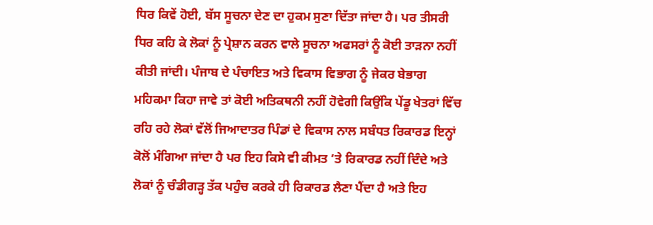ਧਿਰ ਕਿਵੇਂ ਹੋਈ, ਬੱਸ ਸੂਚਨਾ ਦੇਣ ਦਾ ਹੁਕਮ ਸੁਣਾ ਦਿੱਤਾ ਜਾਂਦਾ ਹੈ। ਪਰ ਤੀਸਰੀ ਧਿਰ ਕਹਿ ਕੇ ਲੋਕਾਂ ਨੂੰ ਪ੍ਰੇਸ਼ਾਨ ਕਰਨ ਵਾਲੇ ਸੂਚਨਾ ਅਫਸਰਾਂ ਨੂੰ ਕੋਈ ਤਾੜਨਾ ਨਹੀਂ ਕੀਤੀ ਜਾਂਦੀ। ਪੰਜਾਬ ਦੇ ਪੰਚਾਇਤ ਅਤੇ ਵਿਕਾਸ ਵਿਭਾਗ ਨੂੰ ਜੇਕਰ ਬੇਭਾਗ ਮਹਿਕਮਾ ਕਿਹਾ ਜਾਵੇ ਤਾਂ ਕੋਈ ਅਤਿਕਥਨੀ ਨਹੀਂ ਹੋਵੇਗੀ ਕਿਉਂਕਿ ਪੇਂਡੂ ਖੇਤਰਾਂ ਵਿੱਚ ਰਹਿ ਰਹੇ ਲੋਕਾਂ ਵੱਲੋਂ ਜਿਆਦਾਤਰ ਪਿੰਡਾਂ ਦੇ ਵਿਕਾਸ ਨਾਲ ਸਬੰਧਤ ਰਿਕਾਰਡ ਇਨ੍ਹਾਂ ਕੋਲੋਂ ਮੰਗਿਆ ਜਾਂਦਾ ਹੈ ਪਰ ਇਹ ਕਿਸੇ ਵੀ ਕੀਮਤ ’ਤੇ ਰਿਕਾਰਡ ਨਹੀਂ ਦਿੰਦੇ ਅਤੇ ਲੋਕਾਂ ਨੂੰ ਚੰਡੀਗੜ੍ਹ ਤੱਕ ਪਹੁੰਚ ਕਰਕੇ ਹੀ ਰਿਕਾਰਡ ਲੈਣਾ ਪੈਂਦਾ ਹੈ ਅਤੇ ਇਹ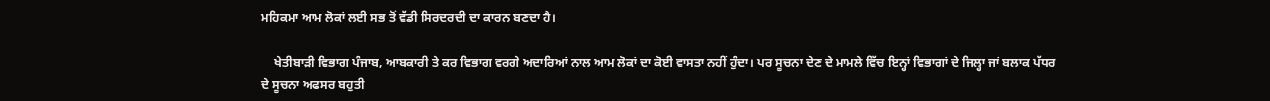ਮਹਿਕਮਾ ਆਮ ਲੋਕਾਂ ਲਈ ਸਭ ਤੋਂ ਵੱਡੀ ਸਿਰਦਰਦੀ ਦਾ ਕਾਰਨ ਬਣਦਾ ਹੈ।

    ਖੇਤੀਬਾੜੀ ਵਿਭਾਗ ਪੰਜਾਬ, ਆਬਕਾਰੀ ਤੇ ਕਰ ਵਿਭਾਗ ਵਰਗੇ ਅਦਾਰਿਆਂ ਨਾਲ ਆਮ ਲੋਕਾਂ ਦਾ ਕੋਈ ਵਾਸਤਾ ਨਹੀਂ ਹੁੰਦਾ। ਪਰ ਸੂਚਨਾ ਦੇਣ ਦੇ ਮਾਮਲੇ ਵਿੱਚ ਇਨ੍ਹਾਂ ਵਿਭਾਗਾਂ ਦੇ ਜਿਲ੍ਹਾ ਜਾਂ ਬਲਾਕ ਪੱਧਰ ਦੇ ਸੂਚਨਾ ਅਫਸਰ ਬਹੁਤੀ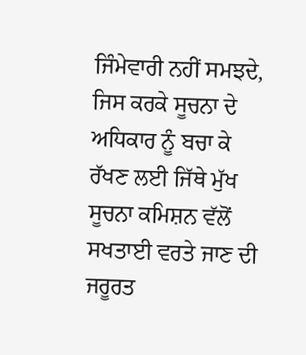ਜਿੰਮੇਵਾਰੀ ਨਹੀਂ ਸਮਝਦੇ, ਜਿਸ ਕਰਕੇ ਸੂਚਨਾ ਦੇ ਅਧਿਕਾਰ ਨੂੰ ਬਚਾ ਕੇ ਰੱਖਣ ਲਈ ਜਿੱਥੇ ਮੁੱਖ ਸੂਚਨਾ ਕਮਿਸ਼ਨ ਵੱਲੋਂ ਸਖਤਾਈ ਵਰਤੇ ਜਾਣ ਦੀ ਜਰੂਰਤ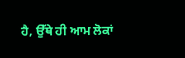ਹੈ, ਉੱਥੇ ਹੀ ਆਮ ਲੋਕਾਂ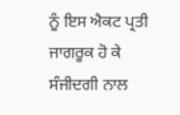ਨੂੰ ਇਸ ਐਕਟ ਪ੍ਰਤੀ ਜਾਗਰੂਕ ਹੋ ਕੇ ਸੰਜੀਦਗੀ ਨਾਲ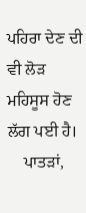ਪਹਿਰਾ ਦੇਣ ਦੀ ਵੀ ਲੋੜ ਮਹਿਸੂਸ ਹੋਣ ਲੱਗ ਪਈ ਹੈ।
    ਪਾਤੜਾਂ,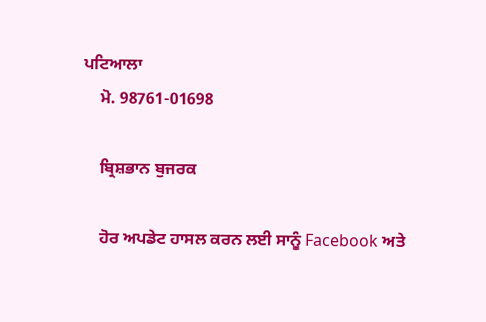ਪਟਿਆਲਾ
    ਮੋ. 98761-01698

    ਬ੍ਰਿਸ਼ਭਾਨ ਬੁਜਰਕ

    ਹੋਰ ਅਪਡੇਟ ਹਾਸਲ ਕਰਨ ਲਈ ਸਾਨੂੰ Facebook ਅਤੇ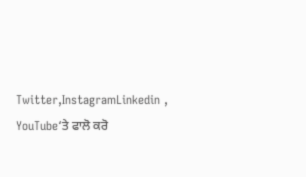Twitter,InstagramLinkedin , YouTube‘ਤੇ ਫਾਲੋ ਕਰੋ